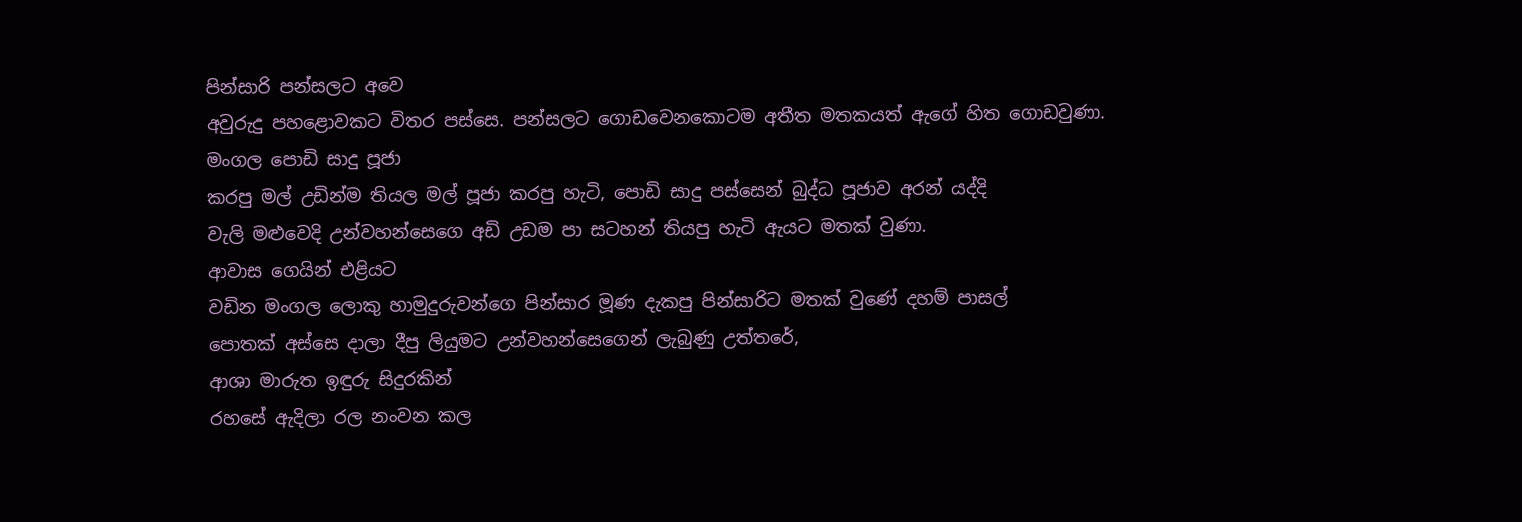පින්සාරි පන්සලට අවෙ
අවුරුදු පහළොවකට විතර පස්සෙ. පන්සලට ගොඩවෙනකොටම අතීත මතකයත් ඇගේ හිත ගොඩවුණා.
මංගල පොඩි සාදු පූජා
කරපු මල් උඩින්ම තියල මල් පූජා කරපු හැටි, පොඩි සාදු පස්සෙන් බුද්ධ පූජාව අරන් යද්දි
වැලි මළුවෙදි උන්වහන්සෙගෙ අඩි උඩම පා සටහන් තියපු හැටි ඇයට මතක් වුණා.
ආවාස ගෙයින් එළියට
වඩින මංගල ලොකු හාමුදුරුවන්ගෙ පින්සාර මූණ දැකපු පින්සාරිට මතක් වුණේ දහම් පාසල්
පොතක් අස්සෙ දාලා දීපු ලියුමට උන්වහන්සෙගෙන් ලැබුණු උත්තරේ,
ආශා මාරුත ඉඳුරු සිදුරකින්
රහසේ ඇදිලා රල නංවන කල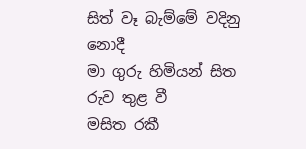සිත් වෑ බැම්මේ වදිනු නොදී
මා ගුරු හිමියන් සිත රුව තුළ වී
මසිත රකී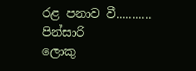රළ පනාව වී...........
පින්සාරි
ලොකු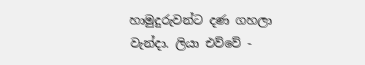හාමුදුරුවන්ට දණ ගහලා වැන්දා. ලියා එව්වේ -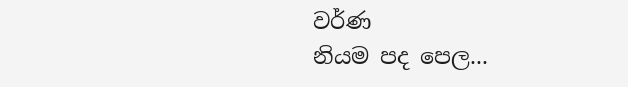වර්ණ
නියම පද පෙල...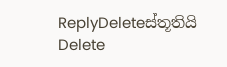ReplyDeleteස්තූතියි
Delete